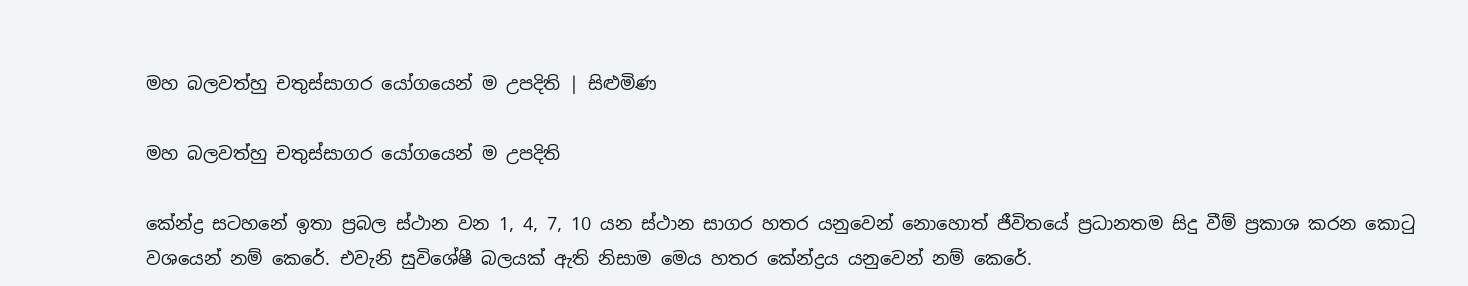මහ බලවත්හු චතුස්සාගර යෝගයෙන් ම උපදිති | සිළුමිණ

මහ බලවත්හු චතුස්සාගර යෝගයෙන් ම උපදිති

කේන්ද්‍ර සටහනේ ඉතා ප්‍රබල ස්ථාන වන 1, 4, 7, 10 යන ස්ථාන සාගර හතර යනුවෙන් ‍නොහොත් ජීවිතයේ ප්‍රධානතම සිදු වීම් ප්‍රකාශ කරන ‍‍කොටු වශයෙන් නම් කෙරේ. එවැනි සුවිශේෂී බලයක් ඇති නිසාම මෙය හතර කේන්ද්‍රය යනුවෙන් නම් කෙරේ.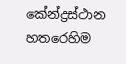කේන්ද්‍රස්ථාන හතරෙහිම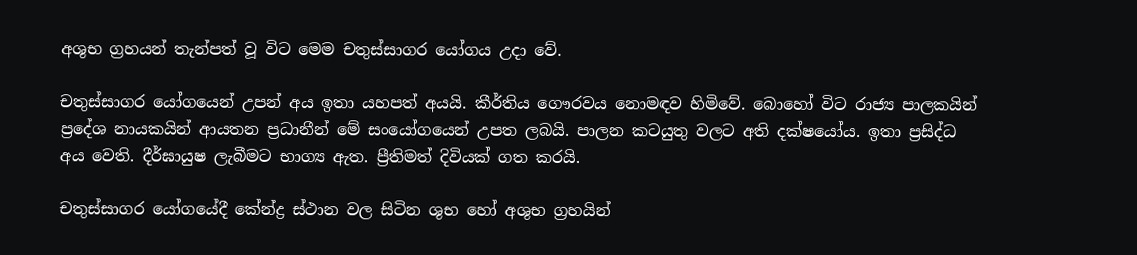අශුභ ග්‍රහයන් තැන්පත් වූ විට මෙම චතුස්සාගර යෝගය උදා වේ.

චතුස්සාගර යෝගයෙන් උපන් අය ඉතා යහපත් අයයි. කීර්තිය ගෞරවය නොමඳව හිමිවේ. බොහෝ විට රාජ්‍ය පාලකයින් ප්‍රදේශ නායකයින් ආයතන ප්‍රධානීන් මේ සංයෝගයෙන් උපත ලබයි. පාලන කටයුතු වලට අති දක්ෂයෝය. ඉතා ප්‍රසිද්ධ අය වෙති. දීර්ඝායුෂ ලැබීමට භාග්‍ය ඇත. ප්‍රීතිමත් දිවියක් ගත කරයි.

චතුස්සාගර යෝගයේදී කේන්ද්‍ර ස්ථාන වල සිටින ශුභ හෝ අශුභ ග්‍රහයින්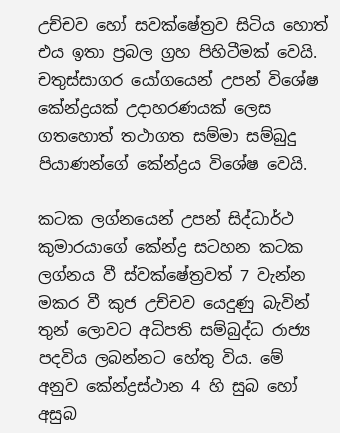උච්චව හෝ සවක්ෂේත්‍රව සිටිය හොත් එය ඉතා ප්‍රබල ග්‍රහ පිහිටීමක් වෙයි. චතුස්සාගර යෝගයෙන් උපන් විශේෂ කේන්ද්‍රයක් උදාහරණයක් ලෙස ගතහොත් තථාගත සම්මා සම්බුදු පියාණන්ගේ කේන්ද්‍රය විශේෂ වෙයි.

කටක ලග්නයෙන් උපන් සිද්ධාර්ථ කුමාරයාගේ කේන්ද්‍ර සටහන කටක ලග්නය වී ස්වක්ෂේත්‍රවත් 7 වැන්න මකර වී කුජ උච්චව යෙදුණු බැවින් තුන් ලොවට අධිපති සම්බුද්ධ රාජ්‍ය පදවිය ලබන්නට හේතු විය. මේ අනුව කේන්ද්‍රස්ථාන 4 හි සුබ හෝ අසුබ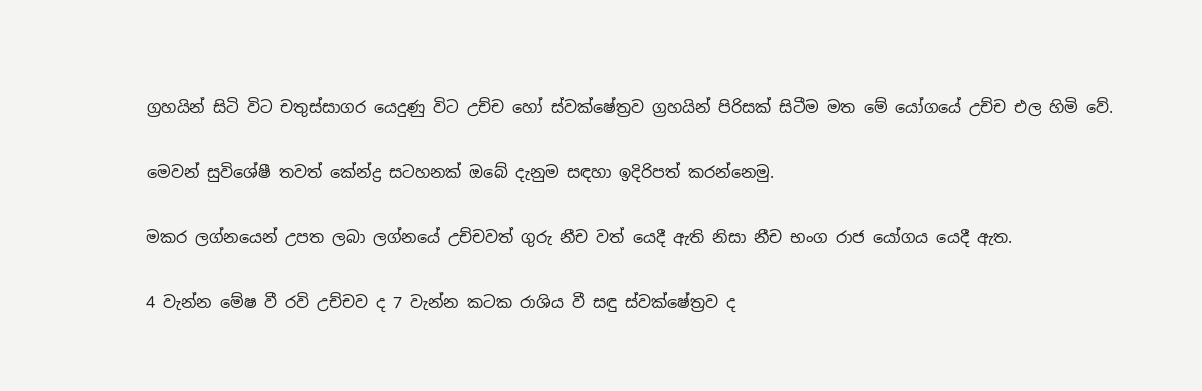ග්‍රහයින් සිටි විට චතුස්සාගර යෙදුණු විට උච්ච හෝ ස්වක්ෂේත්‍රව ග්‍රහයින් පිරිසක් සිටීම මත මේ යෝගයේ උච්ච එල හිමි වේ.

මෙවන් සුවිශේෂී තවත් ‍කේන්ද්‍ර සටහනක් ඔබේ දැනුම සඳහා ඉදිරිපත් කරන්නෙමු.

මකර ලග්නයෙන් උපත ලබා ලග්නයේ උච්චවත් ගුරු නීච වත් යෙදී ඇති නිසා නීච භංග රාජ යෝගය යෙදී ඇත.

4 වැන්න මේෂ වී රවි උච්චව ද 7 වැන්න කටක රාශිය වී සඳු ස්වක්ෂේත්‍රව ද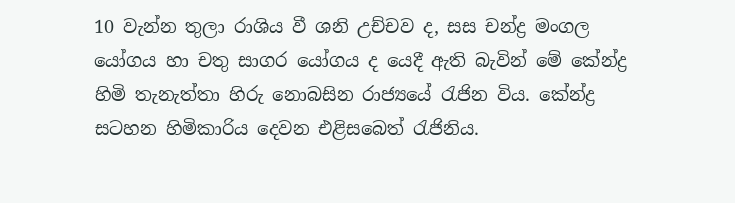10 වැන්න තුලා රාශිය වී ශනි උච්චව ද, සස චන්ද්‍ර මංගල යෝගය හා චතු සාගර යෝගය ද යෙදී ඇති බැවින් මේ කේන්ද්‍ර හිමි තැනැත්තා හිරු නොබසින රාජ්‍යයේ රැජින විය. කේන්ද්‍ර සටහන හිමිකාරිය දෙවන එළිසබෙත් රැජිනිය.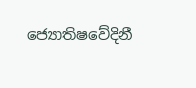ජ්‍යොතිෂවේදිනී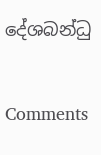දේශබන්ධු

Comments